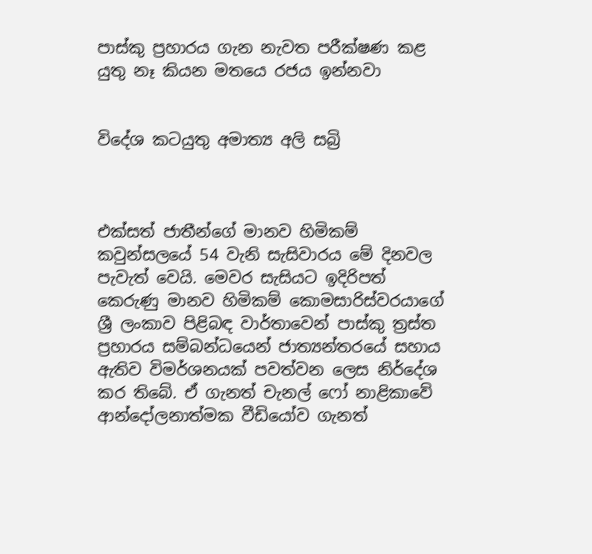පාස්කු ප්‍රහාරය ගැන නැවත පරීක්ෂණ කළ යුතු නෑ කියන මතයෙ රජය ඉන්නවා


විදේශ කටයුතු අමාත්‍ය අලි සබ්‍රි



එක්සත් ජාතීන්ගේ මානව හිමිකම් කවුන්සලයේ 54 වැනි සැසිවාරය මේ දිනවල පැවැත් වෙයි. මෙවර සැසියට ඉදිරිපත් කෙරුණු මානව හිමිකම් කොමසාරිස්වරයාගේ ශ්‍රී ලංකාව පිළිබඳ වාර්තාවෙන් පාස්කු ත්‍රස්ත ප්‍රහාරය සම්බන්ධයෙන් ජාත්‍යන්තරයේ සහාය ඇතිව විමර්ශනයක් පවත්වන ලෙස නිර්දේශ කර තිබේ. ඒ ගැනත් චැනල් ෆෝ නාළිකාවේ ආන්දෝලනාත්මක වීඩියෝව ගැනත්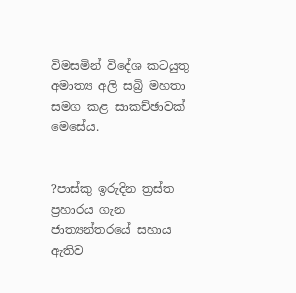විමසමින් විදේශ කටයුතු අමාත්‍ය අලි සබ්‍රි මහතා සමග කළ සාකච්ඡාවක් මෙසේය.


?පාස්කු ඉරුදින ත්‍රස්ත ප්‍රහාරය ගැන ජාත්‍යන්තරයේ සහාය ඇතිව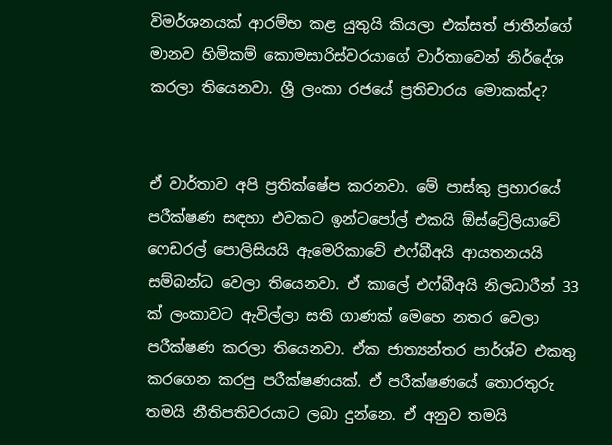විමර්ශනයක් ආරම්භ කළ යුතුයි කියලා එක්සත් ජාතීන්ගේ මානව හිමිකම් කොමසාරිස්වරයාගේ වාර්තාවෙන් නිර්දේශ කරලා තියෙනවා. ශ්‍රී ලංකා රජයේ ප්‍රතිචාරය මොකක්ද?


ඒ වාර්තාව අපි ප්‍රතික්ෂේප කරනවා. මේ පාස්කු ප්‍රහාරයේ පරීක්ෂණ සඳහා එවකට ඉන්ටපෝල් එකයි ඕස්ට්‍රේලියාවේ ෆෙඩරල් පොලිසියයි ඇමෙරිකාවේ එෆ්බීඅයි ආයතනයයි සම්බන්ධ වෙලා තියෙනවා. ඒ කාලේ එෆ්බීඅයි නිලධාරීන් 33 ක් ලංකාවට ඇවිල්ලා සති ගාණක් මෙහෙ නතර වෙලා පරීක්ෂණ කරලා තියෙනවා. ඒක ජාත්‍යන්තර පාර්ශ්ව එකතු කරගෙන කරපු පරීක්ෂණයක්. ඒ පරීක්ෂණයේ තොරතුරු තමයි නීතිපතිවරයාට ලබා දුන්නෙ. ඒ අනුව තමයි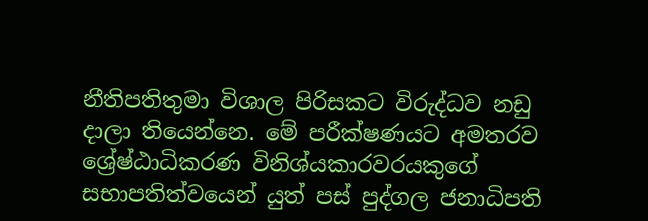නීතිපතිතුමා විශාල පිරිසකට විරුද්ධව නඩු දාලා තියෙන්නෙ. මේ පරීක්ෂණයට අමතරව ශ්‍රේෂ්ඨාධිකරණ විනිශ්යකාරවරයකුගේ සභාපතිත්වයෙන් යුත් පස් පුද්ගල ජනාධිපති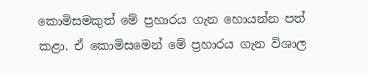කොමිසමකුත් මේ ප්‍රහාරය ගැන හොයන්න පත් කළා. ඒ කොමිසමෙන් මේ ප්‍රහාරය ගැන විශාල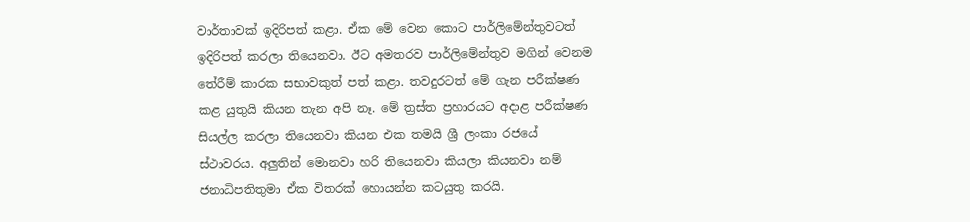වාර්තාවක් ඉදිරිපත් කළා. ඒක මේ වෙන කොට පාර්ලිමේන්තුවටත් ඉදිරිපත් කරලා තියෙනවා. ඊට අමතරව පාර්ලිමේන්තුව මගින් වෙනම තේරීම් කාරක සභාවකුත් පත් කළා. තවදුරටත් මේ ගැන පරීක්ෂණ කළ යුතුයි කියන තැන අපි නෑ. මේ ත්‍රස්ත ප්‍රහාරයට අදාළ පරීක්ෂණ සියල්ල කරලා තියෙනවා කියන එක තමයි ශ්‍රී ලංකා රජයේ ස්ථාවරය. අලුතින් මොනවා හරි තියෙනවා කියලා කියනවා නම් ජනාධිපතිතුමා ඒක විතරක් හොයන්න කටයුතු කරයි.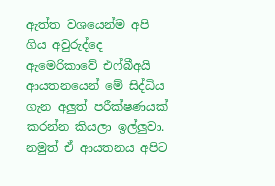ඇත්ත වශයෙන්ම අපි ගිය අවුරුද්දෙ ඇමෙරිකාවේ එෆ්බීඅයි ආයතනයෙන් මේ සිද්ධිය ගැන අලුත් පරීක්ෂණයක් කරන්න කියලා ඉල්ලුවා. නමුත් ඒ ආයතනය අපිට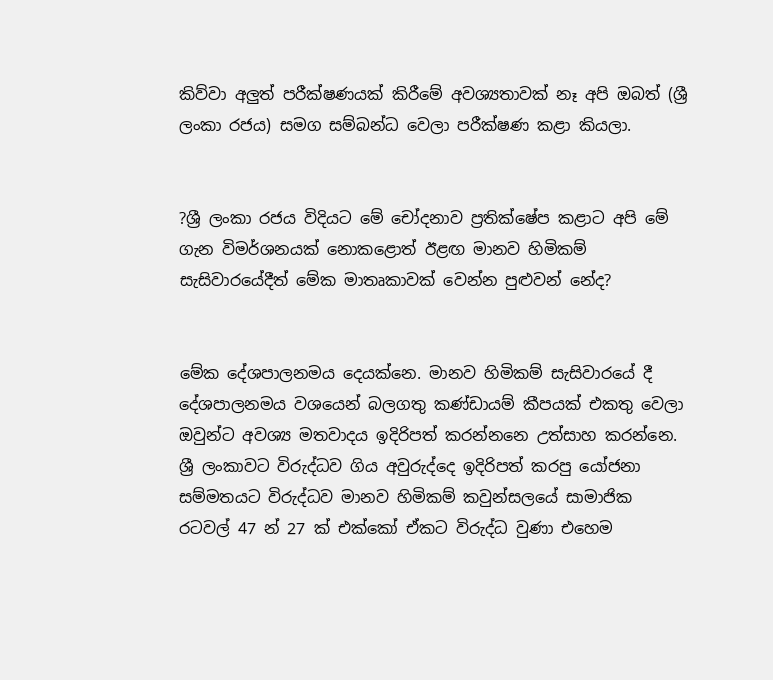කිව්වා අලුත් පරීක්ෂණයක් කිරීමේ අවශ්‍යතාවක් නෑ අපි ඔබත් (ශ්‍රී ලංකා රජය) සමග සම්බන්ධ වෙලා පරීක්ෂණ කළා කියලා.


?ශ්‍රී ලංකා රජය විදියට මේ චෝදනාව ප්‍රතික්ෂේප කළාට අපි මේ ගැන විමර්ශනයක් නොකළොත් ඊළඟ මානව හිමිකම් සැසිවාරයේදීත් මේක මාතෘකාවක් වෙන්න පුළුවන් නේද?


මේක දේශපාලනමය දෙයක්නෙ. මානව හිමිකම් සැසිවාරයේ දී දේශපාලනමය වශයෙන් බලගතු කණ්ඩායම් කීපයක් එකතු වෙලා ඔවුන්ට අවශ්‍ය මතවාදය ඉදිරිපත් කරන්නනෙ උත්සාහ කරන්නෙ. ශ්‍රී ලංකාවට විරුද්ධව ගිය අවුරුද්දෙ ඉදිරිපත් කරපු යෝජනා සම්මතයට විරුද්ධව මානව හිමිකම් කවුන්සලයේ සාමාජික රටවල් 47 න් 27 ක් එක්කෝ ඒකට විරුද්ධ වුණා එහෙම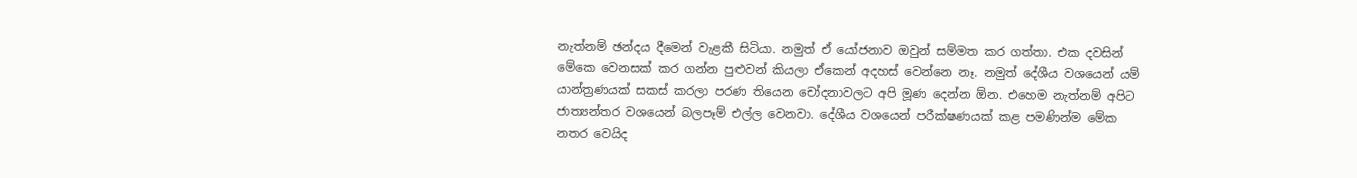නැත්නම් ඡන්දය දීමෙන් වැළකී සිටියා. නමුත් ඒ යෝජනාව ඔවුන් සම්මත කර ගත්තා. එක දවසින් මේකෙ වෙනසක් කර ගන්න පුළුවන් කියලා ඒකෙන් අදහස් වෙන්නෙ නෑ. නමුත් දේශීය වශයෙන් යම් යාන්ත්‍රණයක් සකස් කරලා පරණ තියෙන චෝදනාවලට අපි මූණ දෙන්න ඕන. එහෙම නැත්නම් අපිට ජාත්‍යන්තර වශයෙන් බලපෑම් එල්ල වෙනවා. දේශීය වශයෙන් පරීක්ෂණයක් කළ පමණින්ම මේක නතර වෙයිද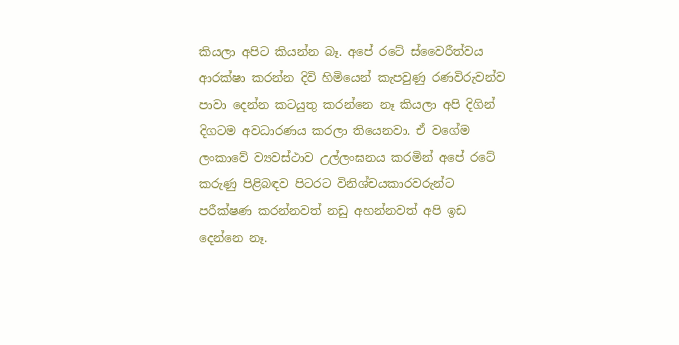කියලා අපිට කියන්න බෑ. අපේ රටේ ස්වෛරීත්වය ආරක්ෂා කරන්න දිවි හිමියෙන් කැපවුණු රණවිරුවන්ව පාවා දෙන්න කටයුතු කරන්නෙ නෑ කියලා අපි දිගින් දිගටම අවධාරණය කරලා තියෙනවා. ඒ වගේම ලංකාවේ ව්‍යවස්ථාව උල්ලංඝනය කරමින් අපේ රටේ කරුණු පිළිබඳව පිටරට විනිශ්චයකාරවරුන්ට පරීක්ෂණ කරන්නවත් නඩු අහන්නවත් අපි ඉඩ දෙන්නෙ නෑ.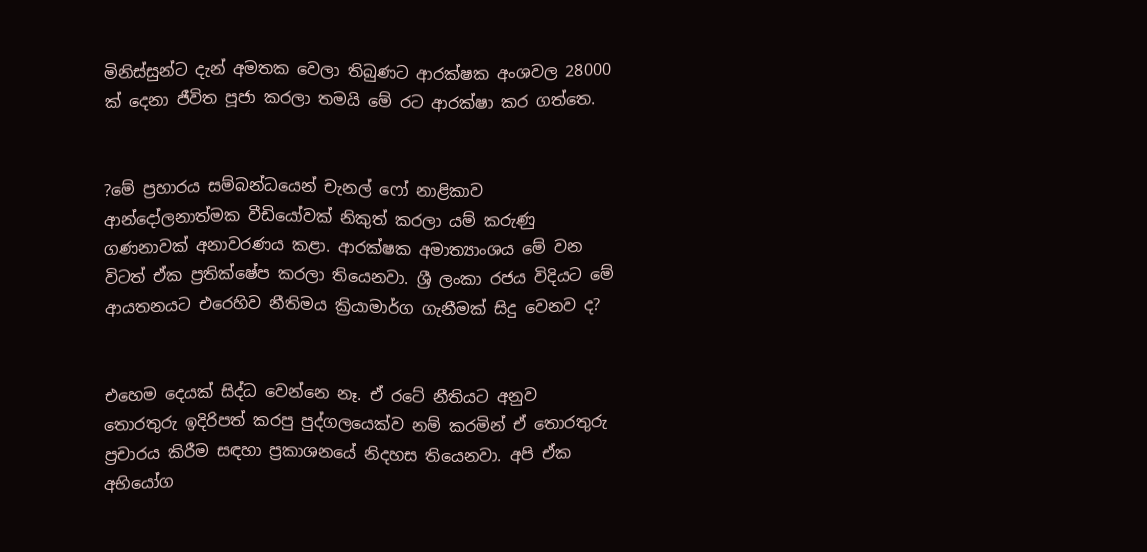මිනිස්සුන්ට දැන් අමතක වෙලා තිබුණට ආරක්ෂක අංශවල 28000 ක් දෙනා ජීවිත පූජා කරලා තමයි මේ රට ආරක්ෂා කර ගත්තෙ.


?මේ ප්‍රහාරය සම්බන්ධයෙන් චැනල් ෆෝ නාළිකාව ආන්දෝලනාත්මක වීඩියෝවක් නිකුත් කරලා යම් කරුණු ගණනාවක් අනාවරණය කළා. ආරක්ෂක අමාත්‍යාංශය මේ වන විටත් ඒක ප්‍රතික්ෂේප කරලා තියෙනවා. ශ්‍රී ලංකා රජය විදියට මේ ආයතනයට එරෙහිව නීතිමය ක්‍රියාමාර්ග ගැනීමක් සිදු වෙනව ද?


එහෙම දෙයක් සිද්ධ වෙන්නෙ නෑ. ඒ රටේ නීතියට අනුව තොරතුරු ඉදිරිපත් කරපු පුද්ගලයෙක්ව නම් කරමින් ඒ තොරතුරු ප්‍රචාරය කිරීම සඳහා ප්‍රකාශනයේ නිදහස තියෙනවා. අපි ඒක අභියෝග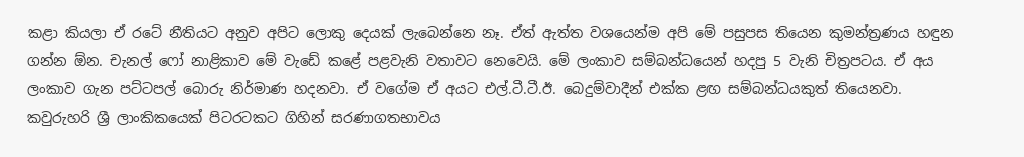කළා කියලා ඒ රටේ නීතියට අනුව අපිට ලොකු දෙයක් ලැබෙන්නෙ නෑ. ඒත් ඇත්ත වශයෙන්ම අපි මේ පසුපස තියෙන කුමන්ත්‍රණය හඳුන ගන්න ඕන. චැනල් ෆෝ නාළිකාව මේ වැඩේ කළේ පළවැනි වතාවට නෙවෙයි. මේ ලංකාව සම්බන්ධයෙන් හදපු 5 වැනි චිත්‍රපටය. ඒ අය ලංකාව ගැන පට්ටපල් බොරු නිර්මාණ හදනවා. ඒ වගේම ඒ අයට එල්.ටී.ටී.ඊ. බෙදුම්වාදීන් එක්ක ළඟ සම්බන්ධයකුත් තියෙනවා. කවුරුහරි ශ්‍රී ලාංකිකයෙක් පිටරටකට ගිහින් සරණාගතභාවය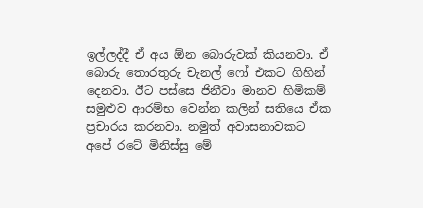ඉල්ලද්දී ඒ අය ඕන බොරුවක් කියනවා. ඒ බොරු තොරතුරු චැනල් ෆෝ එකට ගිහින් දෙනවා. ඊට පස්සෙ ජිනීවා මානව හිමිකම් සමුළුව ආරම්භ වෙන්න කලින් සතියෙ ඒක ප්‍රචාරය කරනවා. නමුත් අවාසනාවකට අපේ රටේ මිනිස්සු මේ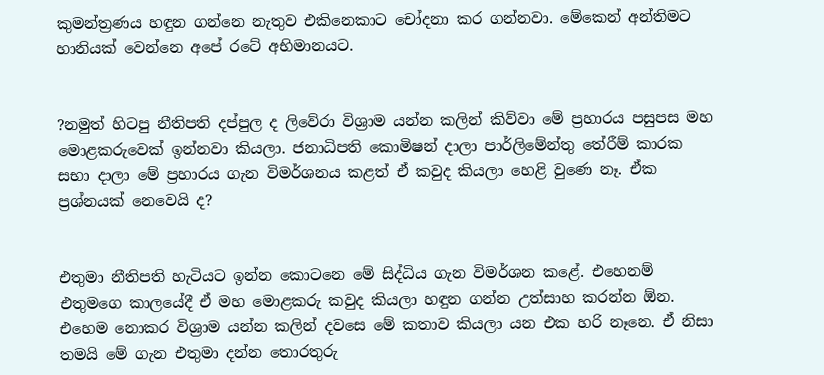කුමන්ත්‍රණය හඳුන ගන්නෙ නැතුව එකිනෙකාට චෝදනා කර ගන්නවා. මේකෙන් අන්තිමට හානියක් වෙන්නෙ අපේ රටේ අභිමානයට.


?නමුත් හිටපු නීතිපති දප්පුල ද ලිවේරා විශ්‍රාම යන්න කලින් කිව්වා මේ ප්‍රහාරය පසුපස මහ මොළකරුවෙක් ඉන්නවා කියලා. ජනාධිපති කොමිෂන් දාලා පාර්ලිමේන්තු තේරීම් කාරක සභා දාලා මේ ප්‍රහාරය ගැන විමර්ශනය කළත් ඒ කවුද කියලා හෙළි වුණෙ නෑ. ඒක ප්‍රශ්නයක් නෙවෙයි ද?


එතුමා නීතිපති හැටියට ඉන්න කොටනෙ මේ සිද්ධිය ගැන විමර්ශන කළේ. එහෙනම් එතුමගෙ කාලයේදී ඒ මහ මොළකරු කවුද කියලා හඳුන ගන්න උත්සාහ කරන්න ඕන. එහෙම නොකර විශ්‍රාම යන්න කලින් දවසෙ මේ කතාව කියලා යන එක හරි නෑනෙ. ඒ නිසා තමයි මේ ගැන එතුමා දන්න තොරතුරු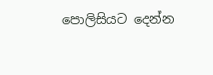පොලිසියට දෙන්න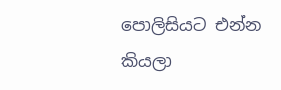පොලිසියට එන්න කියලා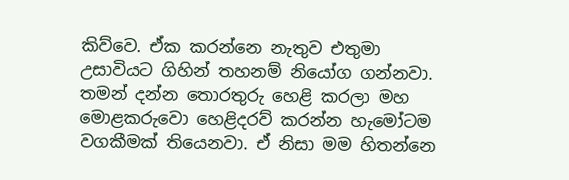කිව්වෙ. ඒක කරන්නෙ නැතුව එතුමා උසාවියට ගිහින් තහනම් නියෝග ගන්නවා.  තමන් දන්න තොරතුරු හෙළි කරලා මහ මොළකරුවො හෙළිදරව් කරන්න හැමෝටම වගකීමක් තියෙනවා. ඒ නිසා මම හිතන්නෙ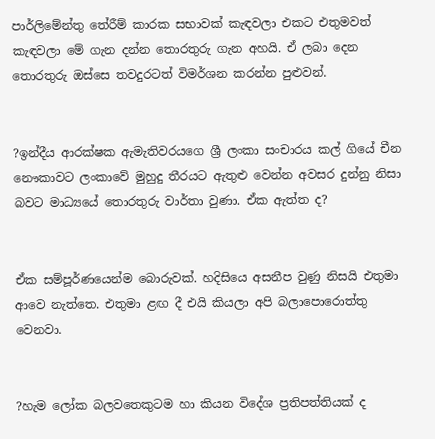පාර්ලිමේන්තු තේරීම් කාරක සභාවක් කැඳවලා එකට එතුමවත් කැඳවලා මේ ගැන දන්න තොරතුරු ගැන අහයි. ඒ ලබා දෙන තොරතුරු ඔස්සෙ තවදුරටත් විමර්ශන කරන්න පුළුවන්.


?ඉන්දීය ආරක්ෂක ඇමැතිවරයගෙ ශ්‍රී ලංකා සංචාරය කල් ගියේ චීන නෞකාවට ලංකාවේ මුහුදු තීරයට ඇතුළු වෙන්න අවසර දුන්නු නිසා බවට මාධ්‍යයේ තොරතුරු වාර්තා වුණා. ඒක ඇත්ත ද?


ඒක සම්පූර්ණයෙන්ම බොරුවක්. හදිසියෙ අසනීප වුණු නිසයි එතුමා ආවෙ නැත්තෙ. එතුමා ළඟ දී එයි කියලා අපි බලාපොරොත්තු වෙනවා.


?හැම ලෝක බලවතෙකුටම හා කියන විදේශ ප්‍රතිපත්තියක් ද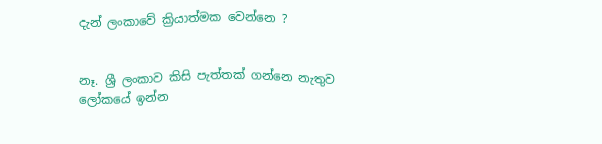දැන් ලංකාවේ ක්‍රියාත්මක වෙන්නෙ ?


නෑ. ශ්‍රී ලංකාව කිසි පැත්තක් ගන්නෙ නැතුව ලෝකයේ ඉන්න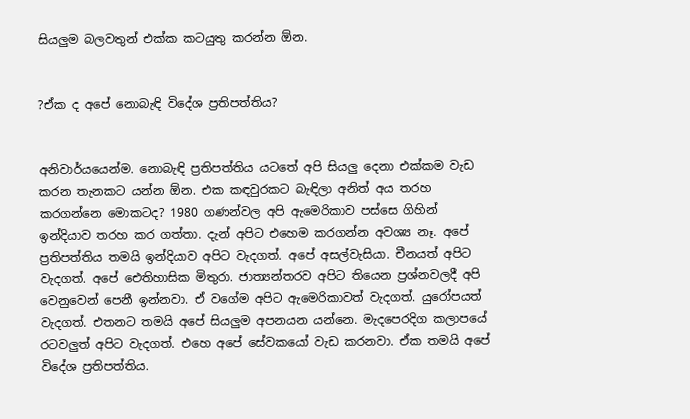සියලුම බලවතුන් එක්ක කටයුතු කරන්න ඕන.


?ඒක ද අපේ නොබැඳි විදේශ ප්‍රතිපත්තිය?


අනිවාර්යයෙන්ම. නොබැඳි ප්‍රතිපත්තිය යටතේ අපි සියලු දෙනා එක්කම වැඩ කරන තැනකට යන්න ඕන. එක කඳවුරකට බැඳිලා අනිත් අය තරහ කරගන්නෙ මොකටද? 1980 ගණන්වල අපි ඇමෙරිකාව පස්සෙ ගිහින් ඉන්දියාව තරහ කර ගත්තා. දැන් අපිට එහෙම කරගන්න අවශ්‍ය නෑ. අපේ ප්‍රතිපත්තිය තමයි ඉන්දියාව අපිට වැදගත්. අපේ අසල්වැසියා. චීනයත් අපිට වැදගත්. අපේ ඓතිහාසික මිතුරා. ජාත්‍යන්තරව අපිට තියෙන ප්‍රශ්නවලදී අපි වෙනුවෙන් පෙනී ඉන්නවා. ඒ වගේම අපිට ඇමෙරිකාවත් වැදගත්. යුරෝපයත් වැදගත්. එතනට තමයි අපේ සියලුම අපනයන යන්නෙ. මැදපෙරදිග කලාපයේ රටවලුත් අපිට වැදගත්. එහෙ අපේ සේවකයෝ වැඩ කරනවා. ඒක තමයි අපේ විදේශ ප්‍රතිපත්තිය.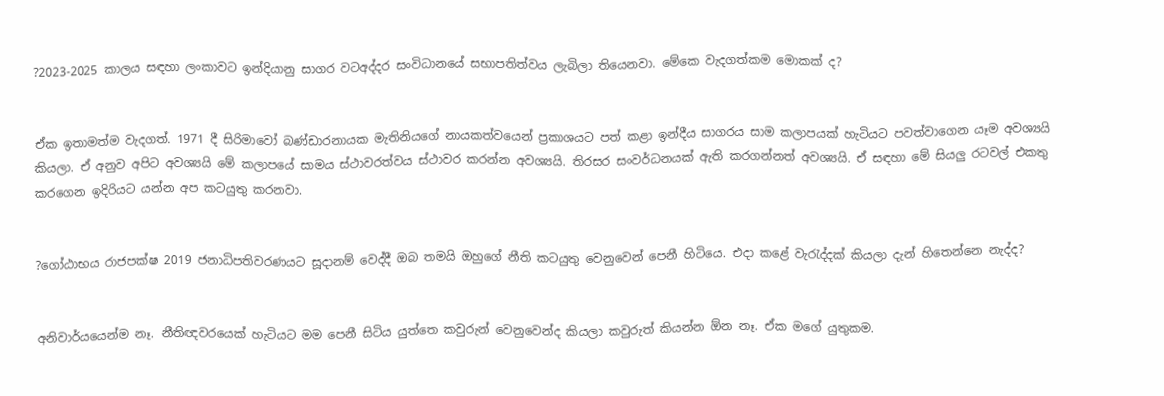?2023-2025 කාලය සඳහා ලංකාවට ඉන්දියානු සාගර වටඅද්දර සංවිධානයේ සභාපතිත්වය ලැබිලා තියෙනවා. මේකෙ වැදගත්කම මොකක් ද?


ඒක ඉතාමත්ම වැදගත්. 1971 දී සිරිමාවෝ බණ්ඩාරනායක මැතිනියගේ නායකත්වයෙන් ප්‍රකාශයට පත් කළා ඉන්දීය සාගරය සාම කලාපයක් හැටියට පවත්වාගෙන යෑම අවශ්‍යයි කියලා. ඒ අනුව අපිට අවශ්‍යයි මේ කලාපයේ සාමය ස්ථාවරත්වය ස්ථාවර කරන්න අවශ්‍යයි. තිරසර සංවර්ධනයක් ඇති කරගන්නත් අවශ්‍යයි. ඒ සඳහා මේ සියලු රටවල් එකතු කරගෙන ඉදිරියට යන්න අප කටයුතු කරනවා.


?ගෝඨාභය රාජපක්ෂ 2019 ජනාධිපතිවරණයට සූදානම් වෙද්දී ඔබ තමයි ඔහුගේ නීති කටයුතු වෙනුවෙන් පෙනී හිටියෙ. එදා කළේ වැරැද්දක් කියලා දැන් හිතෙන්නෙ නැද්ද?


අනිවාර්යයෙන්ම නෑ. නීතිඥවරයෙක් හැටියට මම පෙනී සිටිය යුත්තෙ කවුරුන් වෙනුවෙන්ද කියලා කවුරුත් කියන්න ඕන නෑ. ඒක මගේ යුතුකම.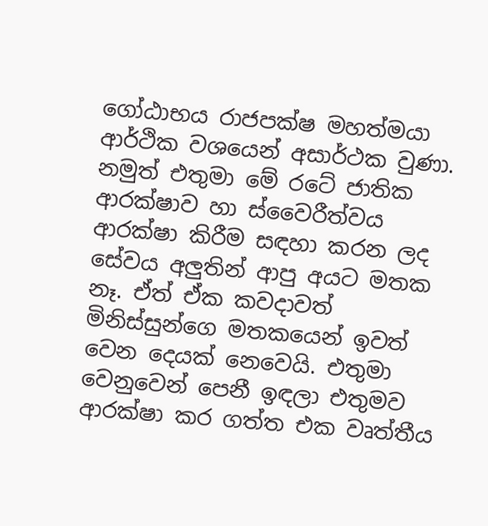ගෝඨාභය රාජපක්ෂ මහත්මයා ආර්ථික වශයෙන් අසාර්ථක වුණා. නමුත් එතුමා මේ රටේ ජාතික ආරක්ෂාව හා ස්වෛරීත්වය ආරක්ෂා කිරීම සඳහා කරන ලද සේවය අලුතින් ආපු අයට මතක නෑ. ඒත් ඒක කවදාවත් මිනිස්සුන්ගෙ මතකයෙන් ඉවත් වෙන දෙයක් නෙවෙයි. එතුමා වෙනුවෙන් පෙනී ඉඳලා එතුමව ආරක්ෂා කර ගත්ත එක වෘත්තීය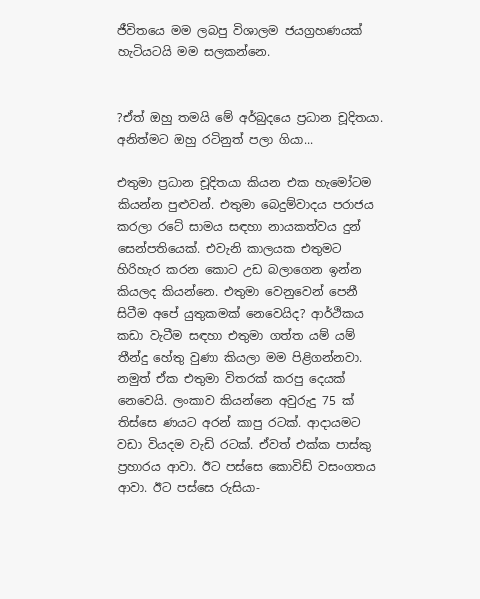ජීවිතයෙ මම ලබපු විශාලම ජයග්‍රහණයක් හැටියටයි මම සලකන්නෙ.


?ඒත් ඔහු තමයි මේ අර්බුදයෙ ප්‍රධාන චූදිතයා. අනිත්මට ඔහු රටිනුත් පලා ගියා...

එතුමා ප්‍රධාන චූදිතයා කියන එක හැමෝටම කියන්න පුළුවන්. එතුමා බෙදුම්වාදය පරාජය කරලා රටේ සාමය සඳහා නායකත්වය දුන් සෙන්පතියෙක්. එවැනි කාලයක එතුමට හිරිහැර කරන කොට උඩ බලාගෙන ඉන්න කියලද කියන්නෙ. එතුමා වෙනුවෙන් පෙනී සිටීම අපේ යුතුකමක් නෙවෙයිද? ආර්ථිකය කඩා වැටීම සඳහා එතුමා ගත්ත යම් යම් තීන්දු හේතු වුණා කියලා මම පිළිගන්නවා. නමුත් ඒක එතුමා විතරක් කරපු දෙයක් නෙවෙයි. ලංකාව කියන්නෙ අවුරුදු 75 ක් තිස්සෙ ණයට අරන් කාපු රටක්. ආදායමට වඩා වියදම වැඩි රටක්. ඒවත් එක්ක පාස්කු ප්‍රහාරය ආවා. ඊට පස්සෙ කොවිඩ් වසංගතය ආවා. ඊට පස්සෙ රුසියා-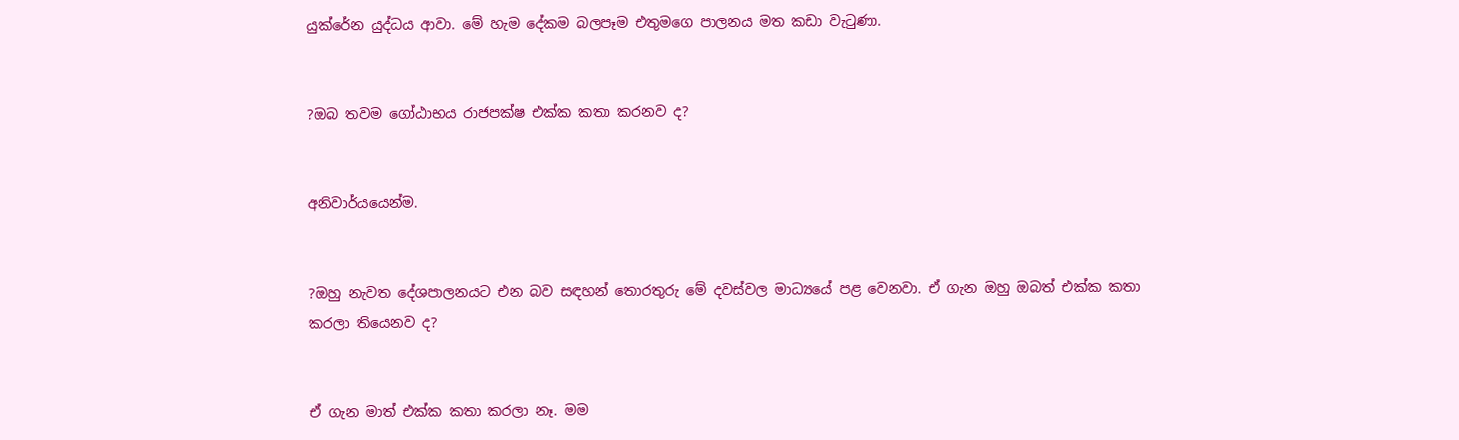යුක්රේන යුද්ධය ආවා. මේ හැම දේකම බලපෑම එතුමගෙ පාලනය මත කඩා වැටුණා.


?ඔබ තවම ගෝඨාභය රාජපක්ෂ එක්ක කතා කරනව ද?


අනිවාර්යයෙන්ම.


?ඔහු නැවත දේශපාලනයට එන බව සඳහන් තොරතුරු මේ දවස්වල මාධ්‍යයේ පළ වෙනවා. ඒ ගැන ඔහු ඔබත් එක්ක කතා කරලා තියෙනව ද?


ඒ ගැන මාත් එක්ක කතා කරලා නෑ. මම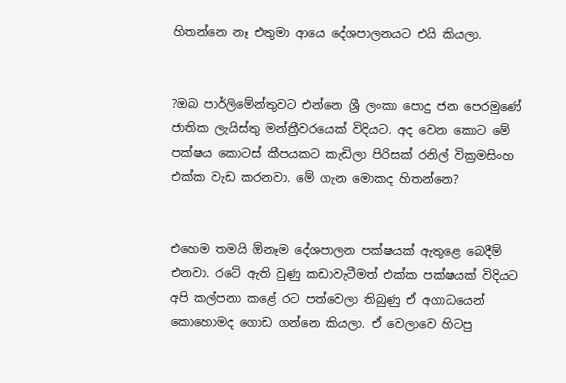හිතන්නෙ නෑ එතුමා ආයෙ දේශපාලනයට එයි කියලා.


?ඔබ පාර්ලිමේන්තුවට එන්නෙ ශ්‍රී ලංකා පොදු ජන පෙරමුණේ ජාතික ලැයිස්තු මන්ත්‍රීවරයෙක් විදියට. අද වෙන කොට මේ පක්ෂය කොටස් කීපයකට කැඩිලා පිරිසක් රනිල් වික්‍රමසිංහ එක්ක වැඩ කරනවා. මේ ගැන මොකද හිතන්නෙ?


එහෙම තමයි ඕනෑම දේශපාලන පක්ෂයක් ඇතුළෙ බෙදීම් එනවා. රටේ ඇති වුණු කඩාවැටීමත් එක්ක පක්ෂයක් විදියට අපි කල්පනා කළේ රට පත්වෙලා තිබුණු ඒ අගාධයෙන් කොහොමද ගොඩ ගන්නෙ කියලා. ඒ වෙලාවෙ හිටපු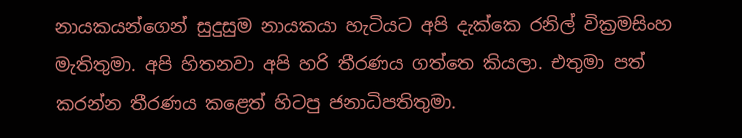නායකයන්ගෙන් සුදුසුම නායකයා හැටියට අපි දැක්කෙ රනිල් වික්‍රමසිංහ මැතිතුමා. අපි හිතනවා අපි හරි තීරණය ගත්තෙ කියලා. එතුමා පත් කරන්න තීරණය කළෙත් හිටපු ජනාධිපතිතුමා.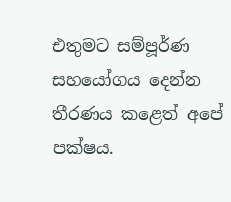එතුමට සම්පූර්ණ සහයෝගය දෙන්න තීරණය කළෙත් අපේ පක්ෂය.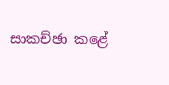සාකච්ඡා කළේ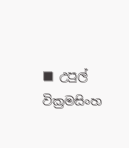■ උපුල් වික්‍රමසිංහ